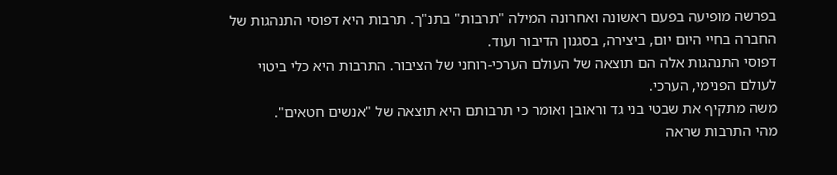בפרשה מופיעה בפעם ראשונה ואחרונה המילה "תרבות" בתנ"ך. תרבות היא דפוסי התנהגות של החברה בחיי היום יום, ביצירה, בסגנון הדיבור ועוד.
דפוסי התנהגות אלה הם תוצאה של העולם הערכי-רוחני של הציבור. התרבות היא כלי ביטוי לעולם הפנימי, הערכי.
משה מתקיף את שבטי בני גד וראובן ואומר כי תרבותם היא תוצאה של "אנשים חטאים".
מהי התרבות שראה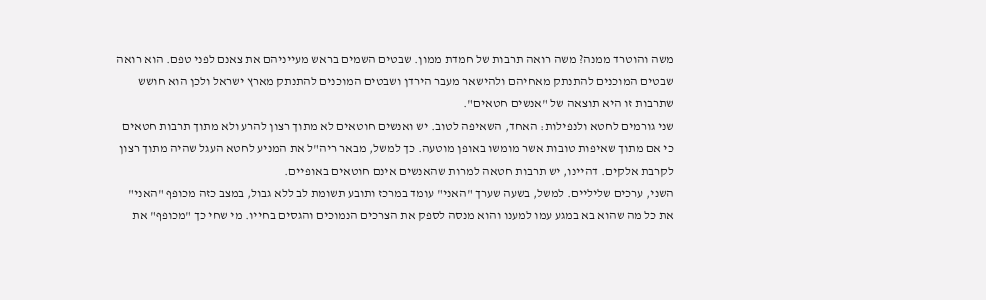משה והוטרד ממנה? משה רואה תרבות של חמדת ממון. שבטים השמים בראש מעייניהם את צאנם לפני טפם. הוא רואה שבטים המוכנים להתנתק מאחיהם ולהישאר מעבר הירדן ושבטים המוכנים להתנתק מארץ ישראל ולכן הוא חושש שתרבות זו היא תוצאה של "אנשים חטאים".
שני גורמים לחטא ולנפילות: האחד, השאיפה לטוב. יש ואנשים חוטאים לא מתוך רצון להרע ולא מתוך תרבות חטאים כי אם מתוך שאיפות טובות אשר מומשו באופן מוטעה. כך למשל, מבאר ריה"ל את המניע לחטא העגל שהיה מתוך רצון לקרבת אלקים. דהיינו, יש תרבות חטאה למרות שהאנשים אינם חוטאים באופיים.
השני, ערכים שליליים. למשל, בשעה שערך "האני" עומד במרכז ותובע תשומת לב ללא גבול, במצב כזה מכופף "האני" את כל מה שהוא בא במגע עמו למענו והוא מנסה לספק את הצרכים הנמוכים והגסים בחייו. מי שחי כך "מכופף" את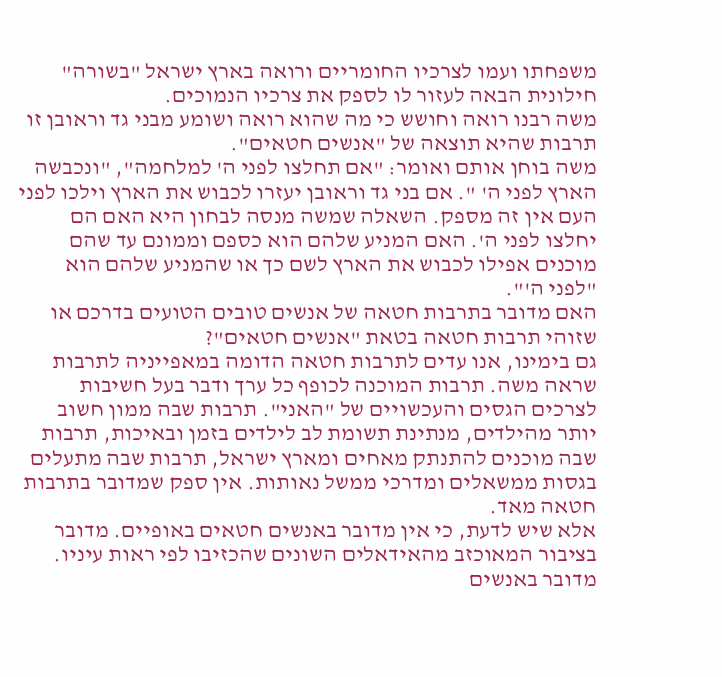משפחתו ועמו לצרכיו החומריים ורואה בארץ ישראל "בשורה" חילונית הבאה לעזור לו לספק את צרכיו הנמוכים.
משה רבנו רואה וחושש כי מה שהוא רואה ושומע מבני גד וראובן זו תרבות שהיא תוצאה של "אנשים חטאים".
משה בוחן אותם ואומר: "אם תחלצו לפני ה' למלחמה", "ונכבשה הארץ לפני ה' ". אם בני גד וראובן יעזרו לכבוש את הארץ וילכו לפני העם אין זה מספק. השאלה שמשה מנסה לבחון היא האם הם יחלצו לפני ה'. האם המניע שלהם הוא כספם וממונם עד שהם מוכנים אפילו לכבוש את הארץ לשם כך או שהמניע שלהם הוא "לפני ה'".
האם מדובר בתרבות חטאה של אנשים טובים הטועים בדרכם או שזוהי תרבות חטאה בטאת "אנשים חטאים"?
גם בימינו, אנו עדים לתרבות חטאה הדומה במאפייניה לתרבות שראה משה. תרבות המוכנה לכופף כל ערך ודבר בעל חשיבות לצרכים הגסים והעכשויים של "האני". תרבות שבה ממון חשוב יותר מהילדים, מנתינת תשומת לב לילדים בזמן ובאיכות, תרבות שבה מוכנים להתנתק מאחים ומארץ ישראל, תרבות שבה מתעלים בגסות ממשאלים ומדרכי ממשל נאותות. אין ספק שמדובר בתרבות חטאה מאד.
אלא שיש לדעת, כי אין מדובר באנשים חטאים באופיים. מדובר בציבור המאוכזב מהאידאלים השונים שהכזיבו לפי ראות עיניו. מדובר באנשים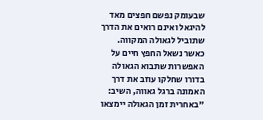שבעומק נפשם חפצים מאד להיגאל ואינם רואים את הדרך שתוביל לגאולה המקווה.
כאשר נשאל החפץ חיים על האפשרות שתבוא הגאולה בדורו שחלקו עוזב את דרך האמונה ברגל גאווה, השיב: "באחרית זמן הגאולה יימצאו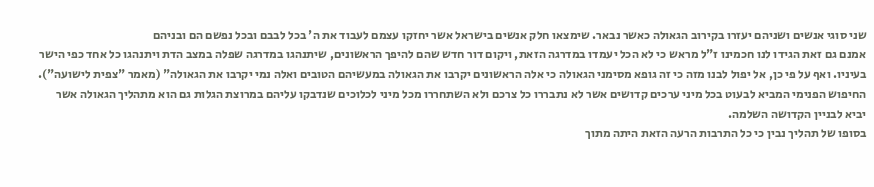שני סוגי אנשים ושניהם יעזרו בקירוב הגאולה כאשר נבאר. שימצאו חלק אנשים בישראל אשר יחזקו עצמם לעבוד את ה' בכל לבבם ובכל נפשם הם ובניהם
אמנם גם זאת הגידו לנו חכמינו ז"ל מראש כי לא הכל יעמדו במדרגה הזאת, ויקום דור חדש שהם להיפך הראשונים, שיתנהגו במדרגה שפלה במצב הדת ויתנהגו כל אחד כפי הישר בעיניו. ואף על פי כן, אל יפול לבנו מזה כי זה גופא מסימני הגאולה כי אלה הראשונים יקרבו את הגאולה במעשיהם הטובים ואלה נמי יקרבו את הגאולה" (מאמר "צפית לישועה").
החיפוש הפנימי המביא לבעוט בכל מיני ערכים קדושים אשר לא נתבררו כל צרכם ולא השתחררו מכל מיני לכלוכים שנדבקו עליהם במרוצת הגלות גם הוא מתהליך הגאולה אשר יביא לבניין הקדושה השלמה.
בסופו של תהליך נבין כי כל התרבות הרעה הזאת היתה מתוך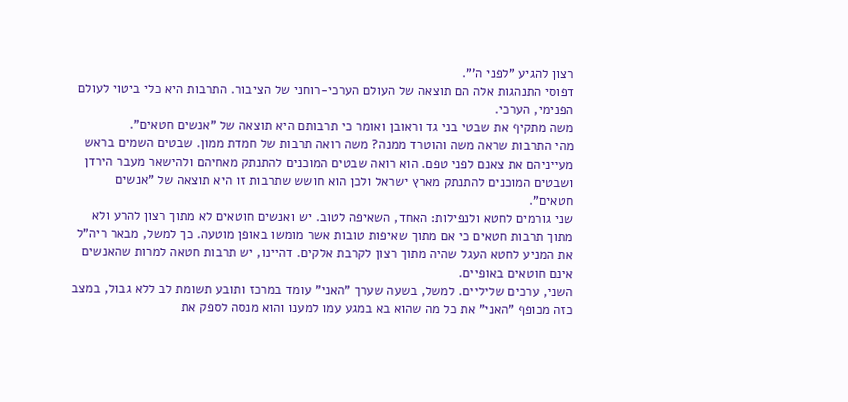רצון להגיע "לפני ה'".
דפוסי התנהגות אלה הם תוצאה של העולם הערכי-רוחני של הציבור. התרבות היא כלי ביטוי לעולם הפנימי, הערכי.
משה מתקיף את שבטי בני גד וראובן ואומר כי תרבותם היא תוצאה של "אנשים חטאים".
מהי התרבות שראה משה והוטרד ממנה? משה רואה תרבות של חמדת ממון. שבטים השמים בראש מעייניהם את צאנם לפני טפם. הוא רואה שבטים המוכנים להתנתק מאחיהם ולהישאר מעבר הירדן ושבטים המוכנים להתנתק מארץ ישראל ולכן הוא חושש שתרבות זו היא תוצאה של "אנשים חטאים".
שני גורמים לחטא ולנפילות: האחד, השאיפה לטוב. יש ואנשים חוטאים לא מתוך רצון להרע ולא מתוך תרבות חטאים כי אם מתוך שאיפות טובות אשר מומשו באופן מוטעה. כך למשל, מבאר ריה"ל את המניע לחטא העגל שהיה מתוך רצון לקרבת אלקים. דהיינו, יש תרבות חטאה למרות שהאנשים אינם חוטאים באופיים.
השני, ערכים שליליים. למשל, בשעה שערך "האני" עומד במרכז ותובע תשומת לב ללא גבול, במצב כזה מכופף "האני" את כל מה שהוא בא במגע עמו למענו והוא מנסה לספק את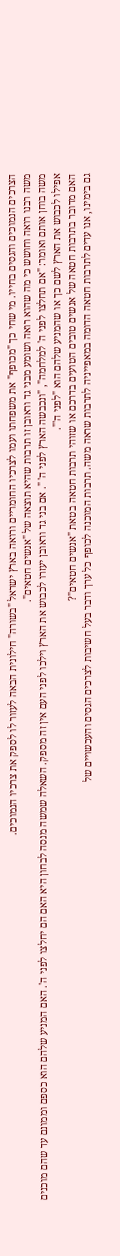הצרכים הנמוכים והגסים בחייו. מי שחי כך "מכופף" את משפחתו ועמו לצרכיו החומריים ורואה בארץ ישראל "בשורה" חילונית הבאה לעזור לו לספק את צרכיו הנמוכים.
משה רבנו רואה וחושש כי מה שהוא רואה ושומע מבני גד וראובן זו תרבות שהיא תוצאה של "אנשים חטאים".
משה בוחן אותם ואומר: "אם תחלצו לפני ה' למלחמה", "ונכבשה הארץ לפני ה' ". אם בני גד וראובן יעזרו לכבוש את הארץ וילכו לפני העם אין זה מספק. השאלה שמשה מנסה לבחון היא האם הם יחלצו לפני ה'. האם המניע שלהם הוא כספם וממונם עד שהם מוכנים אפילו לכבוש את הארץ לשם כך או שהמניע שלהם הוא "לפני ה'".
האם מדובר בתרבות חטאה של אנשים טובים הטועים בדרכם או שזוהי תרבות חטאה בטאת "אנשים חטאים"?
גם בימינו, אנו עדים לתרבות חטאה הדומה במאפייניה לתרבות שראה משה. תרבות המוכנה לכופף כל ערך ודבר בעל חשיבות לצרכים הגסים והעכשויים של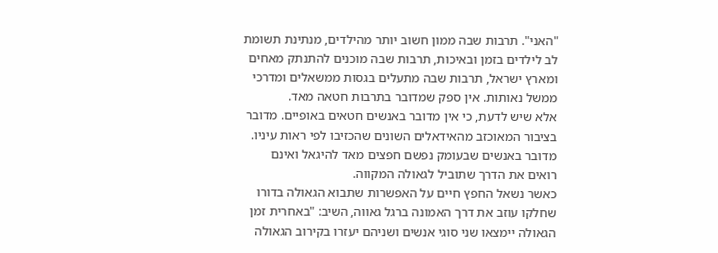"האני". תרבות שבה ממון חשוב יותר מהילדים, מנתינת תשומת לב לילדים בזמן ובאיכות, תרבות שבה מוכנים להתנתק מאחים ומארץ ישראל, תרבות שבה מתעלים בגסות ממשאלים ומדרכי ממשל נאותות. אין ספק שמדובר בתרבות חטאה מאד.
אלא שיש לדעת, כי אין מדובר באנשים חטאים באופיים. מדובר בציבור המאוכזב מהאידאלים השונים שהכזיבו לפי ראות עיניו. מדובר באנשים שבעומק נפשם חפצים מאד להיגאל ואינם רואים את הדרך שתוביל לגאולה המקווה.
כאשר נשאל החפץ חיים על האפשרות שתבוא הגאולה בדורו שחלקו עוזב את דרך האמונה ברגל גאווה, השיב: "באחרית זמן הגאולה יימצאו שני סוגי אנשים ושניהם יעזרו בקירוב הגאולה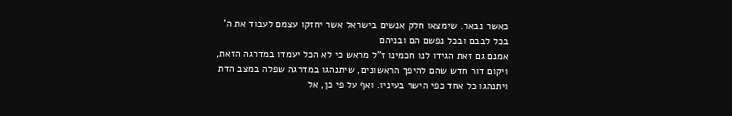כאשר נבאר. שימצאו חלק אנשים בישראל אשר יחזקו עצמם לעבוד את ה' בכל לבבם ובכל נפשם הם ובניהם
אמנם גם זאת הגידו לנו חכמינו ז"ל מראש כי לא הכל יעמדו במדרגה הזאת, ויקום דור חדש שהם להיפך הראשונים, שיתנהגו במדרגה שפלה במצב הדת ויתנהגו כל אחד כפי הישר בעיניו. ואף על פי כן, אל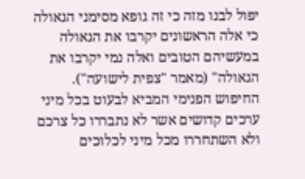יפול לבנו מזה כי זה גופא מסימני הגאולה כי אלה הראשונים יקרבו את הגאולה במעשיהם הטובים ואלה נמי יקרבו את הגאולה" (מאמר "צפית לישועה").
החיפוש הפנימי המביא לבעוט בכל מיני ערכים קדושים אשר לא נתבררו כל צרכם ולא השתחררו מכל מיני לכלוכים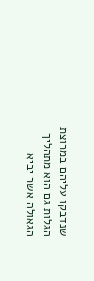שנדבקו עליהם במרוצת הגלות גם הוא מתהליך הגאולה אשר יביא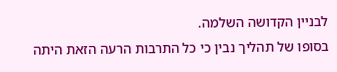לבניין הקדושה השלמה.
בסופו של תהליך נבין כי כל התרבות הרעה הזאת היתה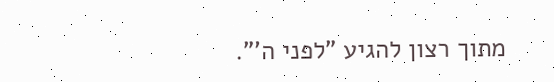מתוך רצון להגיע "לפני ה'".